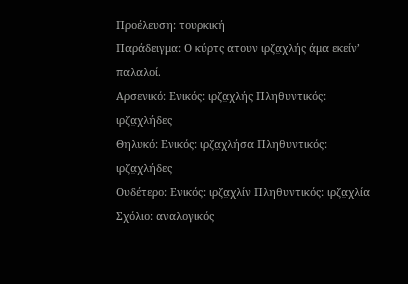Προέλευση: τουρκική
Παράδειγμα: Ο κύρτς ατουν ιρζα̤χλής άμα εκείν’ παλαλοί.
Αρσενικό: Ενικός: ιρζα̤χλής Πληθυντικός: ιρζα̤χλήδες
Θηλυκό: Ενικός: ιρζα̤χλήσα Πληθυντικός: ιρζα̤χλήδες
Ουδέτερο: Ενικός: ιρζα̤χλίν Πληθυντικός: ιρζα̤χλία
Σχόλιο: αναλογικός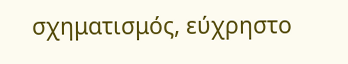σχηματισμός, εύχρηστο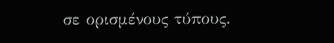σε ορισμένους τύπους.